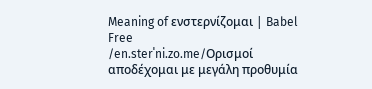Meaning of ενστερνίζομαι | Babel Free
/en.sterˈni.zo.me/Ορισμοί
αποδέχομαι με μεγάλη προθυμία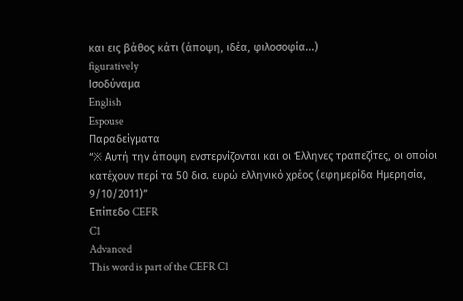και εις βάθος κάτι (άποψη, ιδέα, φιλοσοφία...)
figuratively
Ισοδύναμα
English
Espouse
Παραδείγματα
“※ Αυτή την άποψη ενστερνίζονται και οι Έλληνες τραπεζίτες, οι οποίοι κατέχουν περί τα 50 δισ. ευρώ ελληνικό χρέος (εφημερίδα Ημερησία, 9/10/2011)”
Επίπεδο CEFR
C1
Advanced
This word is part of the CEFR C1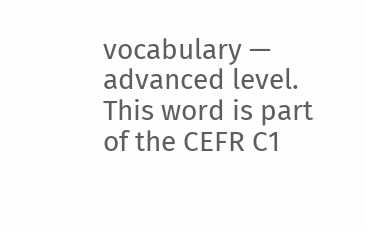vocabulary — advanced level.
This word is part of the CEFR C1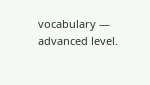vocabulary — advanced level.